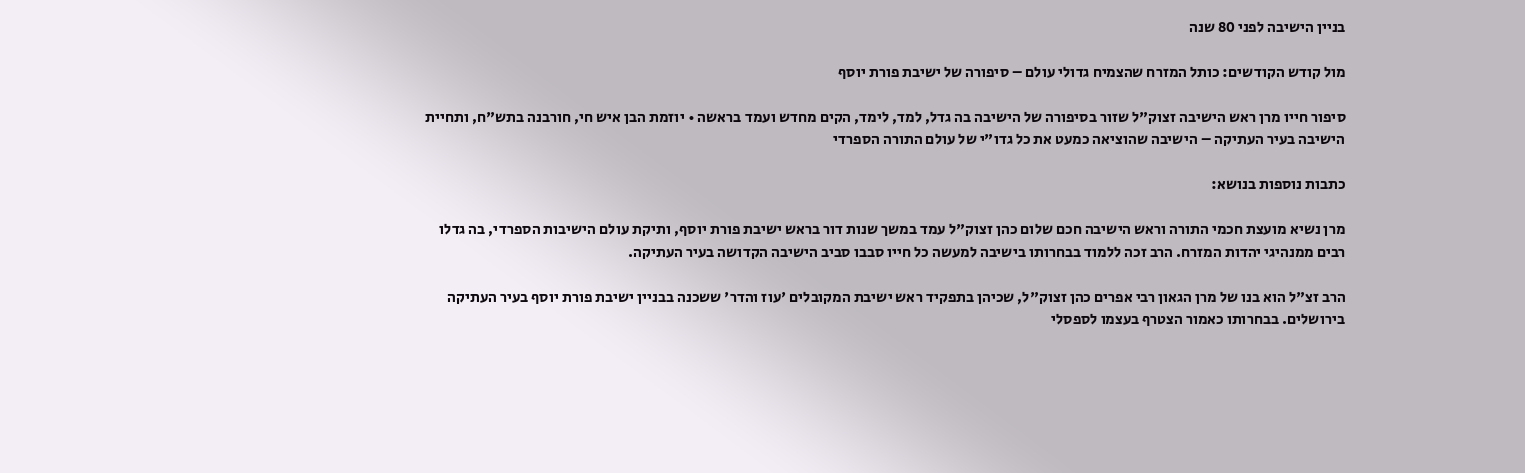בניין הישיבה לפני 80 שנה

מול קודש הקודשים: כותל המזרח שהצמיח גדולי עולם – סיפורה של ישיבת פורת יוסף

סיפור חייו מרן ראש הישיבה זצוק"ל שזור בסיפורה של הישיבה בה גדל, למד, לימד, הקים מחדש ועמד בראשה • יוזמת הבן איש חי, חורבנה בתש"ח, ותחיית הישיבה בעיר העתיקה – הישיבה שהוציאה כמעט את כל גדו"י של עולם התורה הספרדי

כתבות נוספות בנושא:

מרן נשיא מועצת חכמי התורה וראש הישיבה חכם שלום כהן זצוק"ל עמד במשך שנות דור בראש ישיבת פורת יוסף, ותיקת עולם הישיבות הספרדי, בה גדלו רבים ממנהיגי יהדות המזרח. הרב זכה ללמוד בבחרותו בישיבה למעשה כל חייו סבבו סביב הישיבה הקדושה בעיר העתיקה.

הרב זצ"ל הוא בנו של מרן הגאון רבי אפרים כהן זצוק"ל, שכיהן בתפקיד ראש ישיבת המקובלים 'עוז והדר' ששכנה בבניין ישיבת פורת יוסף בעיר העתיקה בירושלים. בבחרותו כאמור הצטרף בעצמו לספסלי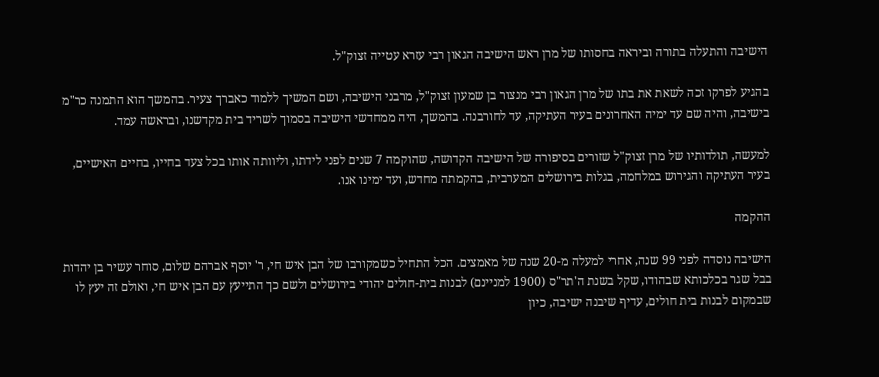הישיבה והתעלה בתורה וביראה בחסותו של מרן ראש הישיבה הגאון רבי עזרא עטייה זצוק"ל.

בהגיע לפרקו זכה לשאת את בתו של מרן הגאון רבי מנצור בן שמעון זצוק"ל, מרבני הישיבה, ושם המשיך ללמוד כאברך צעיר. בהמשך הוא התמנה כר"מ בישיבה, והיה שם עד ימיה האחרונים בעיר העתיקה, עד לחורבנה. בהמשך, היה ממחדשי הישיבה בסמוך לשריד בית מקדשנו, ובראשה עמד.

למעשה, תולדותיו של מרן זצוק"ל שזורים בסיפורה של הישיבה הקדושה, שהוקמה 7 שנים לפני לידתו, וליוותה אותו בכל צעד בחייו, בחיים האישיים, בעיר העתיקה והגירוש במלחמה, בגלות בירושלים המערבית, בהקמתה מחדש, ועד ימינו אנו.

ההקמה

הישיבה נוסדה לפני 99 שנה, אחרי למעלה מ-20 שנה של מאמצים. הכל התחיל כשמקורבו של הבן איש חי, ר' יוסף אברהם שלום, סוחר עשיר בן יהדות בבל שגר בכלכותא שבהודו, שקל בשנת ה'תר"ס (1900 למניינם) לבנות בית-חולים יהודי בירושלים ולשם כך התייעץ עם הבן איש חי, ואולם זה יעץ לו שבמקום לבנות בית חולים, עדיף שיבנה ישיבה, כיון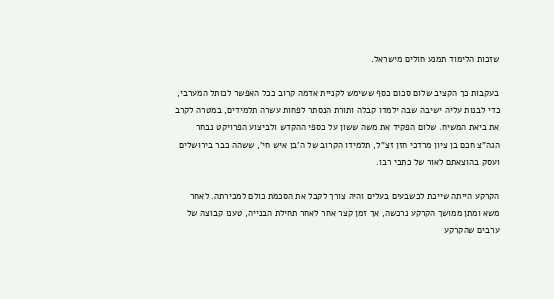שזכות הלימוד תמנע חולים מישראל.

בעקבות כך הקציב שלום סכום כסף ששימש לקניית אדמה קרוב ככל האפשר לכותל המערבי, כדי לבנות עליה ישיבה שבה ילמדו קבלה ותורת הנסתר לפחות עשרה תלמידים, במטרה לקרב את ביאת המשיח. שלום הפקיד את משה ששון על כספי ההקדש ולביצוע הפרויקט נבחר הגה"צ חכם בן ציון מרדכי חזן זצ"ל, תלמידו הקרוב של ה'בן איש חי', ששהה כבר בירושלים ועסק בהוצאתם לאור של כתבי רבו.

הקרקע הייתה שייכת לכשבעים בעלים והיה צורך לקבל את הסכמת כולם למכירתה. לאחר משא ומתן ממושך הקרקע נרכשה, אך זמן קצר אחר לאחר תחילת הבנייה, טענו קבוצה של ערבים שהקרקע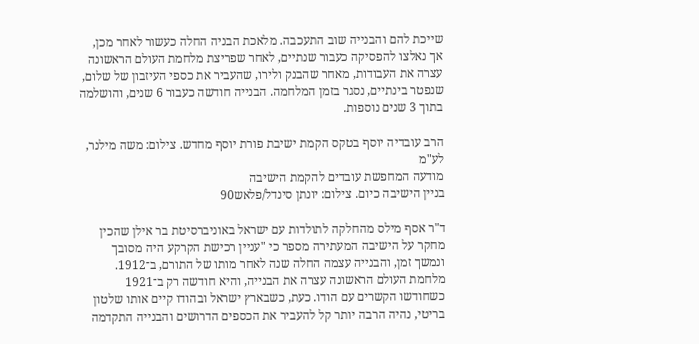שייכת להם והבנייה שוב התעכבה. מלאכת הבניה החלה כעשור לאחר מכן, אך נאלצו להפסיקה כעבור שנתיים, לאחר שפריצת מלחמת העולם הראשונה עצרה את העבודות, מאחר שהבנק ולירו, שהעביר את כספי העיזבון של שלום, שנפטר בינתיים, נסגר בזמן המלחמה. הבנייה חודשה כעבור 6 שנים, והושלמה בתוך 3 שנים נוספות.

הרב עובדיה יוסף בטקס הקמת ישיבת פורת יוסף מחדש. צילום: משה מילנר, לע"מ
מודעה המחפשת עובדים להקמת הישיבה
בניין הישיבה כיום. צילום: יונתן סינדל/פלאש90

ד"ר אסף מילס מהחלקה לתולדות עם ישראל באוניברסיטת בר אילן שהכין מחקר על הישיבה המעתירה מספר כי "עניין רכישת הקרקע היה מסובך ונמשך זמן, והבנייה עצמה החלה שנה לאחר מותו של התורם, ב־1912. מלחמת העולם הראשונה עצרה את הבנייה, והיא חודשה רק ב־1921 כשחודשו הקשרים עם הודו. כעת, כשבארץ ישראל ובהודו קיים אותו שלטון בריטי, נהיה הרבה יותר קל להעביר את הכספים הדרושים והבנייה התקדמה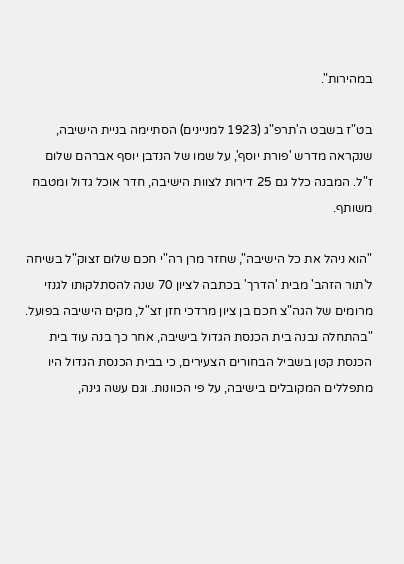במהירות".

בט"ז בשבט ה'תרפ"ג (1923 למניינים) הסתיימה בניית הישיבה, שנקראה מדרש 'פורת יוסף', על שמו של הנדבן יוסף אברהם שלום ז"ל. המבנה כלל גם 25 דירות לצוות הישיבה, חדר אוכל גדול ומטבח משותף.

"הוא ניהל את כל הישיבה", שחזר מרן רה"י חכם שלום זצוק"ל בשיחה ל'תור הזהב' מבית 'הדרך' בכתבה לציון 70 שנה להסתלקותו לגנזי מרומים של הגה"צ חכם בן ציון מרדכי חזן זצ"ל, מקים הישיבה בפועל. "בהתחלה נבנה בית הכנסת הגדול בישיבה, אחר כך בנה עוד בית הכנסת קטן בשביל הבחורים הצעירים, כי בבית הכנסת הגדול היו מתפללים המקובלים בישיבה, על פי הכוונות. וגם עשה גינה,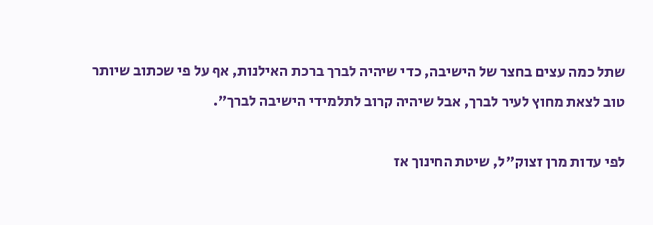שתל כמה עצים בחצר של הישיבה, כדי שיהיה לברך ברכת האילנות, אף על פי שכתוב שיותר טוב לצאת מחוץ לעיר לברך, אבל שיהיה קרוב לתלמידי הישיבה לברך".

לפי עדות מרן זצוק"ל, שיטת החינוך אז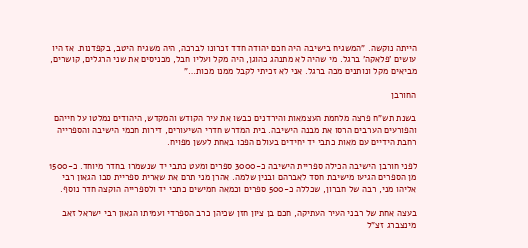הייתה נוקשה. "המשגיח בישיבה היה חכם יהודה חדד זכרונו לברכה, היה משגיח היטב, בקפדנות. אז היו עושים 'פלאקה' ברגל. מי שהיה לא מתנהג כהוגן, היה מקל ועליו חבל, מכניסים את שני הרגלים, קושרים, מביאים מקל ונותנים מכה ברגל. אני לא זכיתי לקבל ממנו מכות…"

החורבן

בשנת תש"ח פרצה מלחמת העצמאות והירדנים כבשו את עיר הקודש והמקדש, היהודים נמלטו על חייהם והפורעים הערבים הרסו את מבנה הישיבה. בית המדרש חדרי השיעורים, דירות חכמי הישיבה והספרייה רחבת הידיים עם מאות כתבי יד יחידים בעולם הפכו באחת לעשן מפויח.

לפני חורבן הישיבה הכילה ספריית הישיבה כ-3000 ספרים ומעט כתבי יד שנשמרו בחדר מיוחד. כ-1500 מן הספרים הגיעו מישיבת חסד לאברהם ובנין שלמה. אהרן מני תרם את שארית ספריית סבו הגאון רבי אליהו מני, רבה של חברון, שכללה כ-500 ספרים וכמאה חמישים כתבי יד ולספרייה הוקצה חדר נוסף.

בעצה אחת של רבני העיר העתיקה, חכם בן ציון חזן שכיהן כרב הספרדי ועמיתו הגאון רבי ישראל זאב מינצברג זצ"ל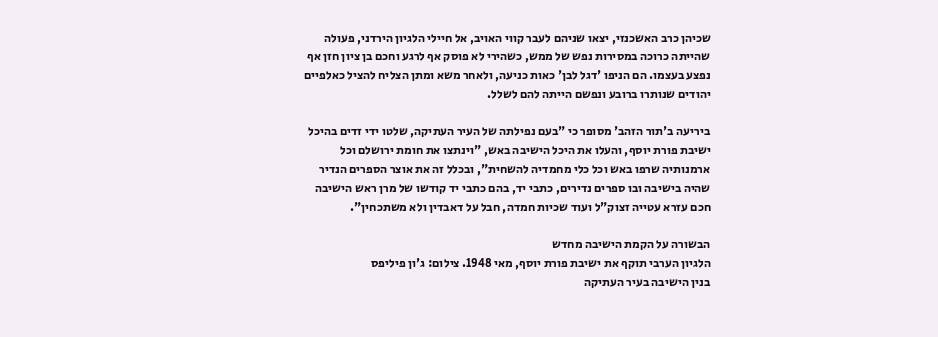שכיהן כרב האשכנזי, יצאו שניהם לעבר קווי האויב, אל חיילי הלגיון הירדני, פעולה שהייתה כרוכה במסירות נפש של ממש, כשהירי לא פוסק אף לרגע וחכם בן ציון חזן אף נפצע בעצמו. הם הניפו 'דגל לבן' כאות כניעה, ולאחר משא ומתן הצליח להציל כאלפיים יהודים שנותרו ברובע ונפשם הייתה להם לשלל.

ביריעה ב'תור הזהב' מסופר כי "בעם נפילתה של העיר העתיקה, שלטו ידי זדים בהיכל ישיבת פורת יוסף, והעלו את היכל הישיבה באש, "וינתצו את חומת ירושלם וכל ארמנותיה שרפו באש וכל כלי מחמדיה להשחית", ובכלל זה את אוצר הספרים הנדיר שהיה בישיבה ובו ספרים נדירים, כתבי יד, בהם כתבי יד קודשו של מרן ראש הישיבה חכם עזרא עטייה זצוק"ל ועוד שכיות חמדה, חבל על דאבדין ולא משתכחין".

הבשורה על הקמת הישיבה מחדש
הלגיון הערבי תוקף את ישיבת פורת יוסף, מאי 1948. צילום: ג'ון פיליפס
בנין הישיבה בעיר העתיקה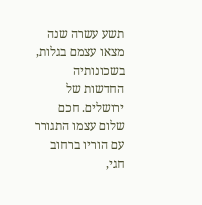תשע עשרה שנה מצאו עצמם בגלות, בשכונותיה החדשות של ירושלים. חכם שלום עצמו התגורר עם הוריו ברחוב חגי,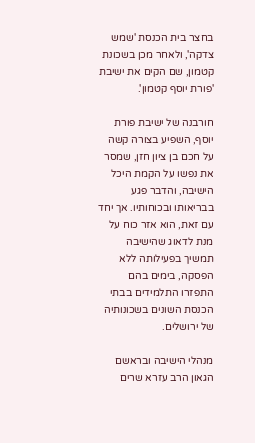בחצר בית הכנסת 'שמש צדקה', ולאחר מכן בשכונת קטמון, שם הקים את ישיבת 'פורת יוסף קטמון'.

חורבנה של ישיבת פורת יוסף, השפיע בצורה קשה על חכם בן ציון חזן, שמסר את נפשו על הקמת היכל הישיבה, והדבר פגע בבריאותו ובכוחותיו. אך יחד עם זאת, הוא אזר כוח על מנת לדאוג שהישיבה תמשיך בפעילותה ללא הפסקה, בימים בהם התפזרו התלמידים בבתי הכנסת השונים בשכונותיה של ירושלים.

מנהלי הישיבה ובראשם הגאון הרב עזרא שרים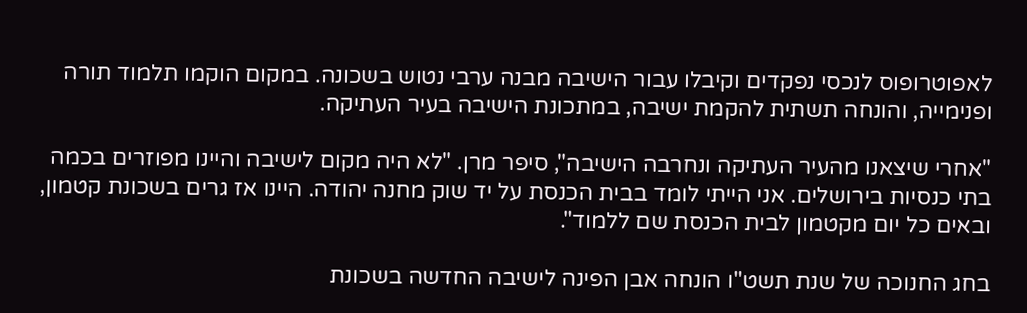לאפוטרופוס לנכסי נפקדים וקיבלו עבור הישיבה מבנה ערבי נטוש בשכונה. במקום הוקמו תלמוד תורה ופנימייה, והונחה תשתית להקמת ישיבה, במתכונת הישיבה בעיר העתיקה.

"אחרי שיצאנו מהעיר העתיקה ונחרבה הישיבה", סיפר מרן. "לא היה מקום לישיבה והיינו מפוזרים בכמה בתי כנסיות בירושלים. אני הייתי לומד בבית הכנסת על יד שוק מחנה יהודה. היינו אז גרים בשכונת קטמון, ובאים כל יום מקטמון לבית הכנסת שם ללמוד".

בחג החנוכה של שנת תשט"ו הונחה אבן הפינה לישיבה החדשה בשכונת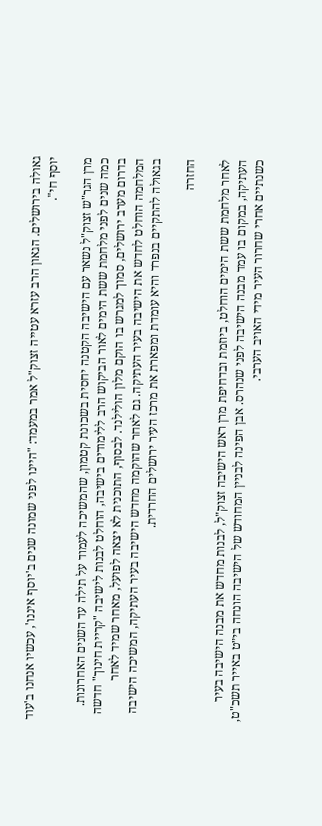גאולה בירושלים. הגאון הרב עזרא עטייה זצוק"ל אמר במעמד: "היינו לפני שמונה שנים ב'יוסף איננו', עכשיו אנחנו ב'עוד יוסף חי".

מרן הגר"ש זצוק"ל נשאר עם הישיבה הקטנה יחסית בשכונת קטמון, שהמשיכה לעמוד על תילה עד השנים האחרונות. כמה שנים לפני מלחמת ששת הימים לאור הביקוש הרב ללימודים בישיבה, הוחלט לבנות לישיבה "קריית חינוך" חדשה בדרום מערב ירושלים, סמוך למגרש בו הוקם מלון הולילנד. לבסוף, התוכנית לא יצאה לפועל, מאחר שמיד לאחר המלחמה הוחלט לחדש את הישיבה בעיר העתיקה. גם לאחר שהוקמה מחדש הישיבה בעיר העתיקה, המשיכה הישיבה בגאולה להתקיים בנפרד והיא עומדת ומפארת את מרכז העיר ירושלים החרדית.

החזרה

לאחר מלחמת ששת הימים הוחלט, ביוזמת ובדחיפת מרן ראש הישיבה זצוק"ל, לבנות מחדש את מבנה הישיבה בעיר העתיקה, במקום בו עמד מבנה הישיבה לפני שנהרס. אבן הפינה לבניין המחודש של הישיבה הונחה בי״ט באייר תשכ"ט, כשנתיים אחרי שחרור העיר מידי האויב הערבי.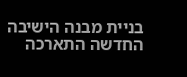בניית מבנה הישיבה החדשה התארכה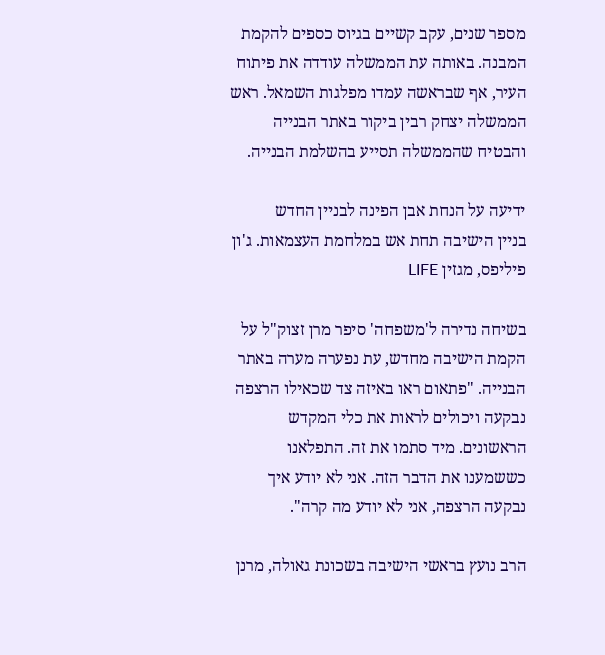מספר שנים, עקב קשיים בגיוס כספים להקמת המבנה. באותה עת הממשלה עודדה את פיתוח העיר, אף שבראשה עמדו מפלגות השמאל. ראש הממשלה יצחק רבין ביקור באתר הבנייה והבטיח שהממשלה תסייע בהשלמת הבנייה.

ידיעה על הנחת אבן הפינה לבניין החדש
בניין הישיבה תחת אש במלחמת העצמאות. ג'ון פיליפס, מגזין LIFE

בשיחה נדירה ל'משפחה' סיפר מרן זצוק"ל על הקמת הישיבה מחדש, עת נפערה מערה באתר הבנייה. "פתאום ראו באיזה צד שכאילו הרצפה נבקעה ויכולים לראות את כלי המקדש הראשונים. מיד סתמו את זה. התפלאנו כששמענו את הדבר הזה. אני לא יודע איך נבקעה הרצפה, אני לא יודע מה קרה".

הרב נועץ בראשי הישיבה בשכונת גאולה, מרנן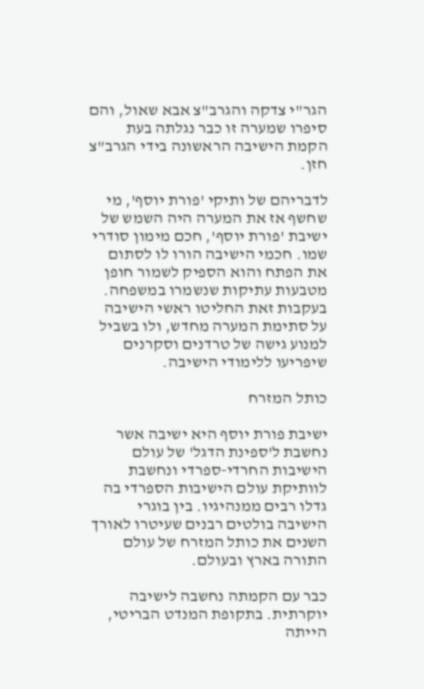הגר"י צדקה והגרב"צ אבא שאול, והם סיפרו שמערה זו כבר נגלתה בעת הקמת הישיבה הראשונה בידי הגרב"צ חזן.

לדבריהם של ותיקי 'פורת יוסף', מי שחשף אז את המערה היה השמש של ישיבת 'פורת יוסף', חכם מימון סודרי שמו. חכמי הישיבה הורו לו לסתום את הפתח והוא הספיק לשמור חופן מטבעות עתיקות שנשמרו במשפחה. בעקבות זאת החליטו ראשי הישיבה על סתימת המערה מחדש, ולו בשביל למנוע גישה של טרדנים וסקרנים שיפריעו ללימודי הישיבה.

כותל המזרח

ישיבת פורת יוסף היא ישיבה אשר נחשבת ל'ספינת הדגל' של עולם הישיבות החרדי-ספרדי ונחשבת לוותיקת עולם הישיבות הספרדי בה גדלו רבים ממנהיגיו. בין בוגרי הישיבה בולטים רבנים שעיטרו לאורך השנים את כותל המזרח של עולם התורה בארץ ובעולם.

כבר עם הקמתה נחשבה לישיבה יוקרתית. בתקופת המנדט הבריטי, הייתה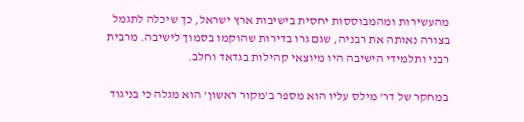מהעשירות ומהמבוססות יחסית בישיבות ארץ ישראל, כך שיכלה לתגמל בצורה נאותה את רבניה, שגם גרו בדירות שהוקמו בסמוך לישיבה. מרבית רבני ותלמידי הישיבה היו מיוצאי קהילות בגדאד וחלב.

במחקר של דר' מילס עליו הוא מספר ב'מקור ראשון' הוא מגלה כי בניגוד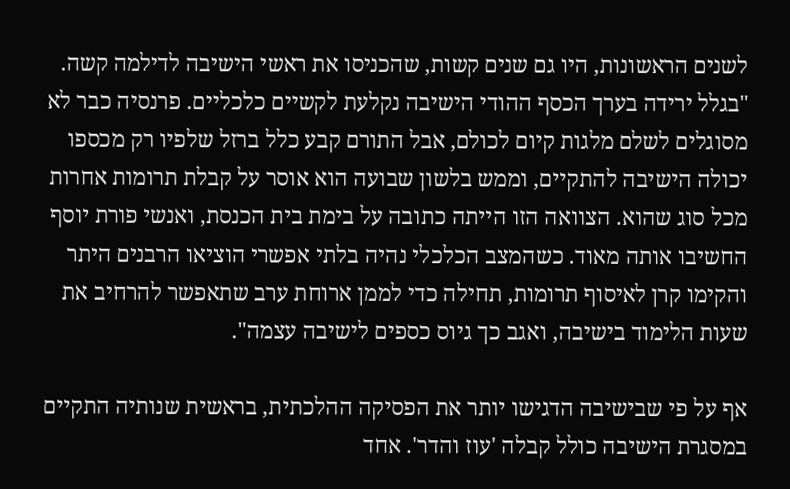לשנים הראשונות, היו גם שנים קשות, שהכניסו את ראשי הישיבה לדילמה קשה. "בגלל ירידה בערך הכסף ההודי הישיבה נקלעת לקשיים כלכליים. פרנסיה כבר לא מסוגלים לשלם מלגות קיום לכולם, אבל התורם קבע כלל ברזל שלפיו רק מכספו יכולה הישיבה להתקיים, וממש בלשון שבועה הוא אוסר על קבלת תרומות אחרות מכל סוג שהוא. הצוואה הזו הייתה כתובה על בימת בית הכנסת, ואנשי פורת יוסף החשיבו אותה מאוד. כשהמצב הכלכלי נהיה בלתי אפשרי הוציאו הרבנים היתר והקימו קרן לאיסוף תרומות, תחילה כדי לממן ארוחת ערב שתאפשר להרחיב את שעות הלימוד בישיבה, ואגב כך גיוס כספים לישיבה עצמה".

אף על פי שבישיבה הדגישו יותר את הפסיקה ההלכתית, בראשית שנותיה התקיים במסגרת הישיבה כולל קבלה 'עוז והדר'. אחד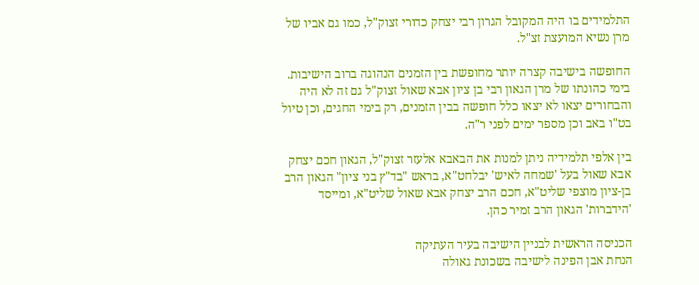התלמידים בו היה המקובל הגרון רבי יצחק כדורי זצוק"ל, כמו גם אביו של מרן נשיא המועצת זצ"ל.

החופשה בישיבה קצרה יותר מחופשת בין הזמנים הנהוגה ברוב הישיבות. בימי כהונתו של מרן הגאון רבי בן ציון אבא שאול זצוק"ל גם זה לא היה והבחורים יצאו לא יצאו כלל חופשה בבין הזמנים, רק בימי החגים, וכן טיול בט"ו באב וכן מספר ימים לפני ר"ה.

בין אלפי תלמידיה ניתן למנות את הבאבא אלעזר זצוק"ל, הגאון חכם יצחק אבא שאול בעל 'שמחה לאיש' יבלחט"א, בראש "בד"ץ בני ציון" הגאון הרב בן-ציון מוצפי שליט"א, חכם הרב יצחק אבא שאול שליט"א, ומייסד 'הידברות' הגאון הרב זמיר כהן.

הכניסה הראשית לבניין הישיבה בעיר העתיקה
הנחת אבן הפינה לישיבה בשכונת גאולה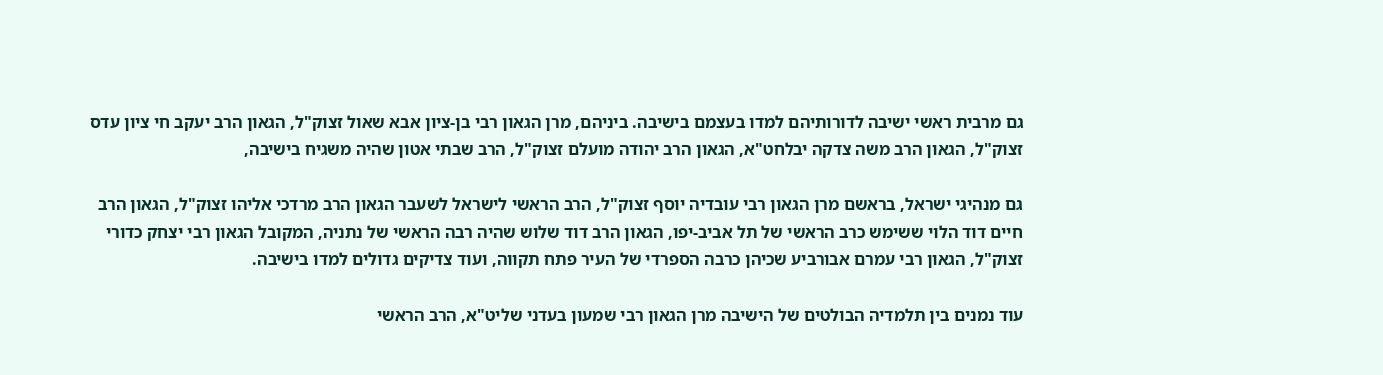גם מרבית ראשי ישיבה לדורותיהם למדו בעצמם בישיבה. ביניהם, מרן הגאון רבי בן-ציון אבא שאול זצוק"ל, הגאון הרב יעקב חי ציון עדס זצוק"ל, הגאון הרב משה צדקה יבלחט"א, הגאון הרב יהודה מועלם זצוק"ל, הרב שבתי אטון שהיה משגיח בישיבה,

גם מנהיגי ישראל, בראשם מרן הגאון רבי עובדיה יוסף זצוק"ל, הרב הראשי לישראל לשעבר הגאון הרב מרדכי אליהו זצוק"ל, הגאון הרב חיים דוד הלוי ששימש כרב הראשי של תל אביב-יפו, הגאון הרב דוד שלוש שהיה רבה הראשי של נתניה, המקובל הגאון רבי יצחק כדורי זצוק"ל, הגאון רבי עמרם אבורביע שכיהן כרבה הספרדי של העיר פתח תקווה, ועוד צדיקים גדולים למדו בישיבה.

עוד נמנים בין תלמדיה הבולטים של הישיבה מרן הגאון רבי שמעון בעדני שליט"א, הרב הראשי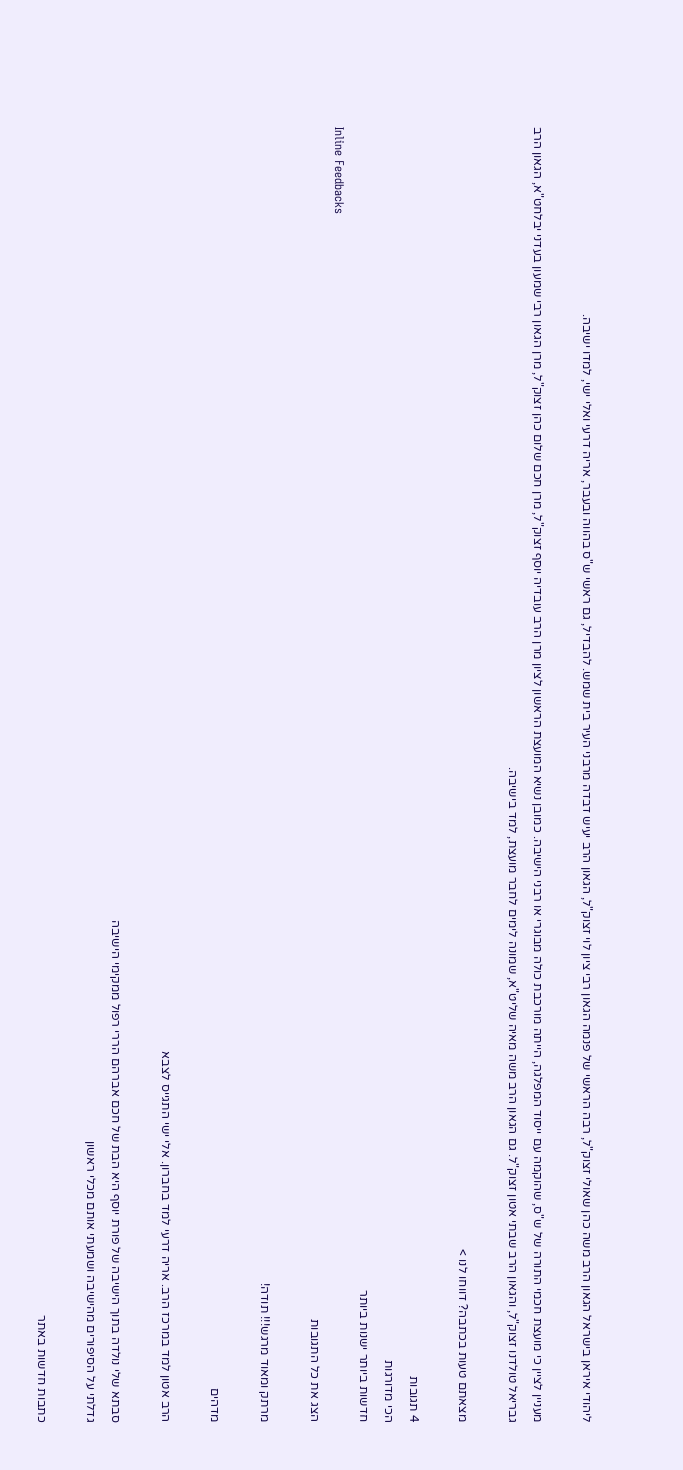ליהודי איראן בישראל הגאון הרב משה כהן שאולי זצוק"ל, רבה הראשי של פנמה הגאון רבי ציון לוי זצוק"ל, הגאון הרב יעיש דבדה מרבני העיר בית שמש. להבדיל, גם ראשי ש"ס בהווה ובעבר, אריה דרעי ואלי ישי, למדו ישיבה.

מעניין לציין כי מועצת חכמי התורה של ש"ס, שהוקמה עם ייסוד המפלגה, הייתה מורכבת כולה מבוגרי או רבני הישיבה. כמובן נשיא המועצת הראשון לציון מרן הרב עובדיה יוסף זצוק"ל, מרן חכם שלום כהן זצוק"ל, מרן הגאון רבי שמעון בעדני יבלחט"א, הגאון הרב גבריאל טולדנו זצוק"ל, והגאון הרב שבתי אטון זצוק"ל. גם הגאון הרב משה מאיה שליט"א, שמונה לימים לחבר מועצת, למד בישיבה.

מצאתם טעות בכתבה? דווחו לנו >

4 תגובות
הכי מדורגות
חדשות ביותר ישנות ביותר
Inline Feedbacks
הצג את כל התגובות

מרתק ומאוד מרגש!!! תודה!

מדהים

הרב אטון למד במרכז הרב. אריה דרעי למד בחברון. אלי ישי התגייס לצבא

סבתא שלי נולדה בתוך הישיבה של פורת יוסף היא הבת של חכם אברהם הררי רפול ממקימי הישיבה
גדלתי על הסיפורים מהישיבה ושמעתי אותם מכלי ראשון

כתבות חדשות באתר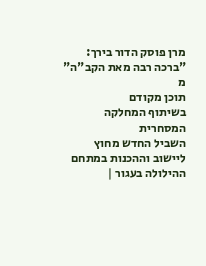מרן פוסק הדור בירך: "ברכה רבה מאת הקב"ה"
מ
תוכן מקודם
בשיתוף המחלקה
המסחרית
השביל החדש מחוץ ליישוב וההכנות במתחם ההילולה בעגור |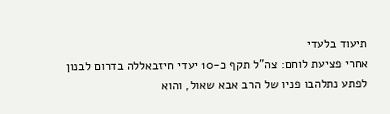תיעוד בלעדי
אחרי פציעת לוחם: צה"ל תקף כ-10 יעדי חיזבאללה בדרום לבנון
לפתע נתלהבו פניו של הרב אבא שאול, והוא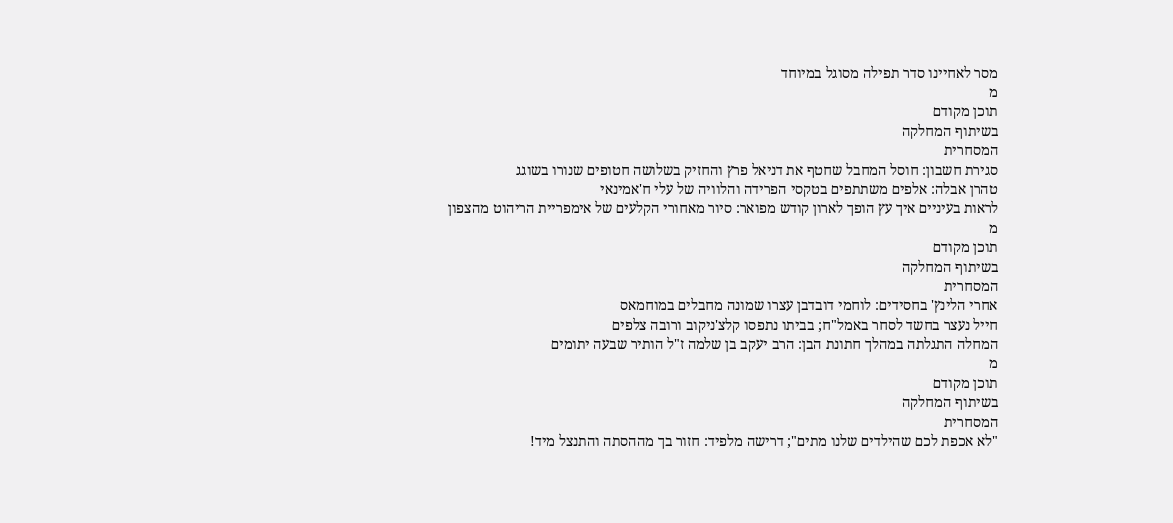מסר לאחיינו סדר תפילה מסוגל במיוחד
מ
תוכן מקודם
בשיתוף המחלקה
המסחרית
סגירת חשבון: חוסל המחבל שחטף את דניאל פרץ והחזיק בשלושה חטופים שנורו בשוגג
טהרן אבלה: אלפים משתתפים בטקסי הפרידה והלוויה של עלי ח'אמינאי
לראות בעיניים איך עץ הופך לארון קודש מפואר: סיור מאחורי הקלעים של אימפריית הריהוט מהצפון
מ
תוכן מקודם
בשיתוף המחלקה
המסחרית
אחרי הלינץ' בחסידים: לוחמי דובדבן עצרו שמונה מחבלים במוחמאס
חייל נעצר בחשד לסחר באמל"ח; בביתו נתפסו קלצ'ניקוב ורובה צלפים
המחלה התגלתה במהלך חתונת הבן: הרב יעקב בן שלמה ז"ל הותיר שבעה יתומים
מ
תוכן מקודם
בשיתוף המחלקה
המסחרית
"לא אכפת לכם שהילדים שלנו מתים"; דרישה מלפיד: חזור בך מההסתה והתנצל מיד!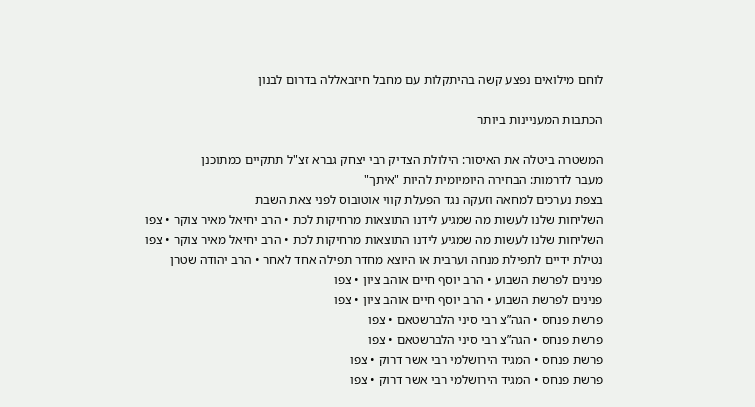לוחם מילואים נפצע קשה בהיתקלות עם מחבל חיזבאללה בדרום לבנון

הכתבות המעניינות ביותר

המשטרה ביטלה את האיסור: הילולת הצדיק רבי יצחק גברא זצ"ל תתקיים כמתוכנן
מעבר לדרמות: הבחירה היומיומית להיות "איתך"
בצפת נערכים למחאה וזעקה נגד הפעלת קווי אוטובוס לפני צאת השבת
השליחות שלנו לעשות מה שמגיע לידנו התוצאות מרחיקות לכת • הרב יחיאל מאיר צוקר • צפו
השליחות שלנו לעשות מה שמגיע לידנו התוצאות מרחיקות לכת • הרב יחיאל מאיר צוקר • צפו
נטילת ידיים לתפילת מנחה וערבית או היוצא מחדר תפילה אחד לאחר • הרב יהודה שטרן
פנינים לפרשת השבוע • הרב יוסף חיים אוהב ציון • צפו
פנינים לפרשת השבוע • הרב יוסף חיים אוהב ציון • צפו
פרשת פנחס • הגה”צ רבי סיני הלברשטאם • צפו
פרשת פנחס • הגה”צ רבי סיני הלברשטאם • צפו
פרשת פנחס • המגיד הירושלמי רבי אשר דרוק • צפו
פרשת פנחס • המגיד הירושלמי רבי אשר דרוק • צפו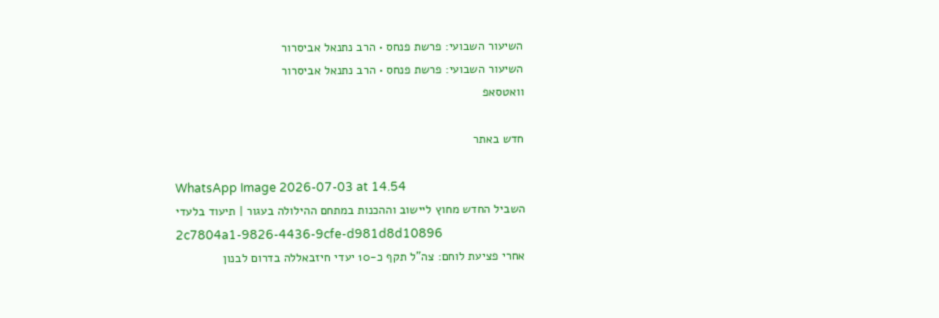השיעור השבועי: פרשת פנחס • הרב נתנאל אביסרור
השיעור השבועי: פרשת פנחס • הרב נתנאל אביסרור
וואטסאפ

חדש באתר

WhatsApp Image 2026-07-03 at 14.54
השביל החדש מחוץ ליישוב וההכנות במתחם ההילולה בעגור | תיעוד בלעדי
2c7804a1-9826-4436-9cfe-d981d8d10896
אחרי פציעת לוחם: צה"ל תקף כ-10 יעדי חיזבאללה בדרום לבנון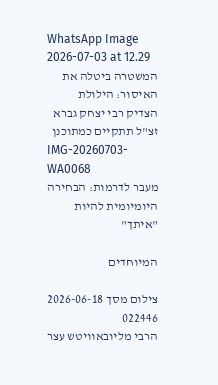WhatsApp Image 2026-07-03 at 12.29
המשטרה ביטלה את האיסור: הילולת הצדיק רבי יצחק גברא זצ"ל תתקיים כמתוכנן
IMG-20260703-WA0068
מעבר לדרמות: הבחירה היומיומית להיות "איתך"

המיוחדים

צילום מסך 2026-06-18 022446
הרבי מליובאוויטש עצר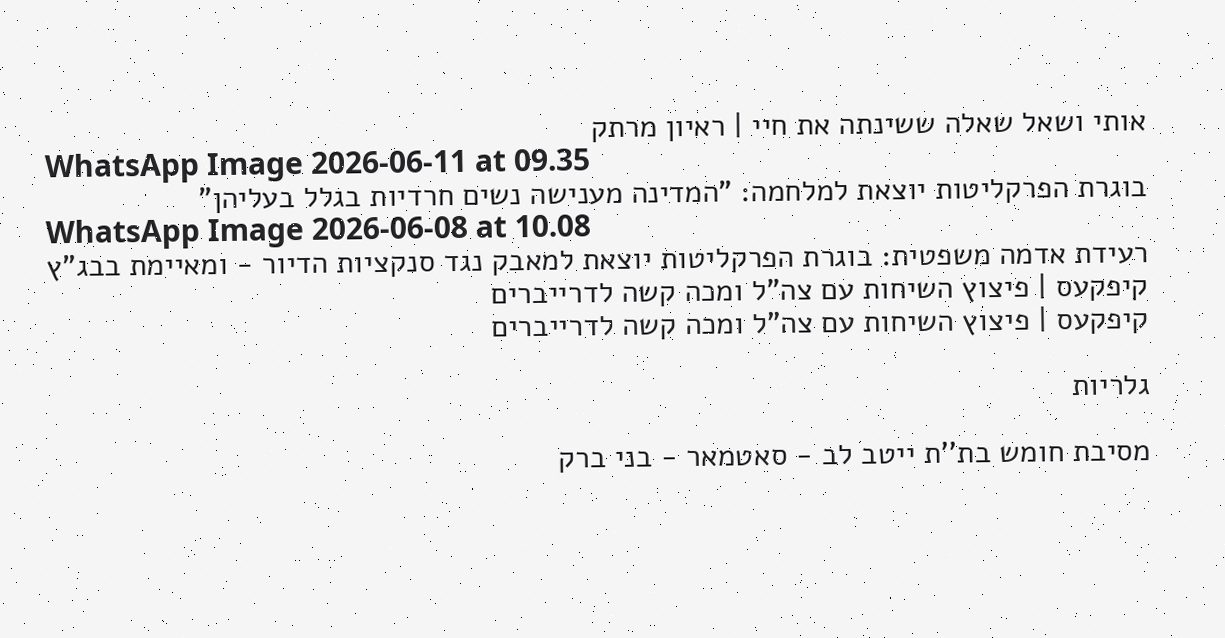אותי ושאל שאלה ששינתה את חיי | ראיון מרתק
WhatsApp Image 2026-06-11 at 09.35
בוגרת הפרקליטות יוצאת למלחמה: "המדינה מענישה נשים חרדיות בגלל בעליהן"
WhatsApp Image 2026-06-08 at 10.08
רעידת אדמה משפטית: בוגרת הפרקליטות יוצאת למאבק נגד סנקציות הדיור - ומאיימת בבג"ץ
קיפקעס | פיצוץ השיחות עם צה"ל ומכה קשה לדרייברים
קיפקעס | פיצוץ השיחות עם צה"ל ומכה קשה לדרייברים

גלריות

מסיבת חומש בת''ת ייטב לב - סאטמאר - בני ברק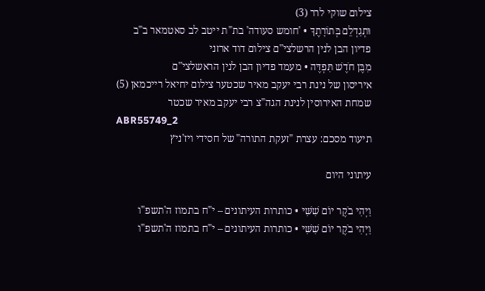צילום שוקי לרר (3)
וּתְגַדְלֵם בְּתוֹרָתֶךָ • 'חומש סעודה' בת"ת ייטב לב סאטמאר ב"ב
פדיון הבן לנין הרשלצי''ם צילום דוד ארזני
מִבֶּן חֹדֶשׁ תִּפְדֶּה • מעמד פדיון הבן לנין הראשלצי''ם
איריסון של נינת רבי יעקב מאיר שכטער צילום יחיאל רייכמאן (5)
שמחת האירוסין לנינת הגה"צ רבי יעקב מאיר שכטר
ABR55749_2
תיעוד מסכם: עצרת "זעקת התורה" של חסידי ויז'ניץ

עיתוני היום

וַיְהִי בֹקֶר יוֹם שִׁשִּׁי • כותרות העיתונים – י"ח בתמוז ה'תשפ"ו
וַיְהִי בֹקֶר יוֹם שִׁשִּׁי • כותרות העיתונים – י"ח בתמוז ה'תשפ"ו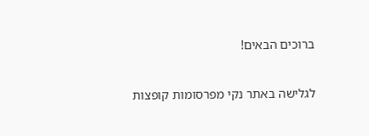ברוכים הבאים!

לגלישה באתר נקי מפרסומות קופצות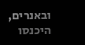ובאנרים, היכנסו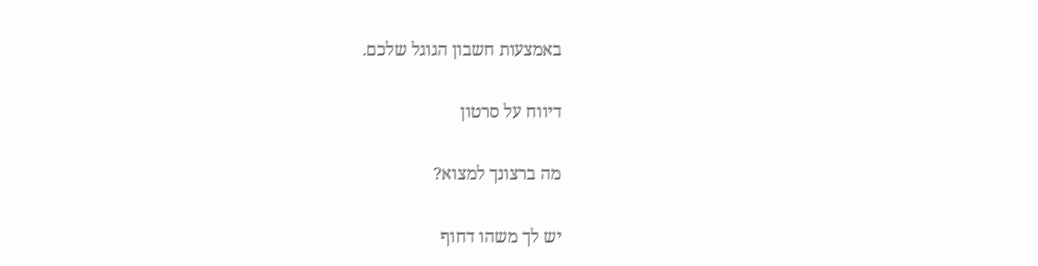באמצעות חשבון הגוגל שלכם.

דיווח על סרטון

מה ברצונך למצוא?

יש לך משהו דחוף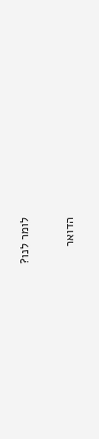לומר לנו?

הדואר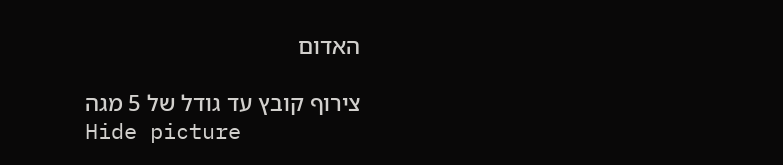האדום

צירוף קובץ עד גודל של 5 מגה
Hide picture